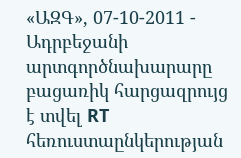«ԱԶԳ», 07-10-2011 - Ադրբեջանի արտգործնախարարը բացառիկ հարցազրույց է տվել RT հեռուստաընկերության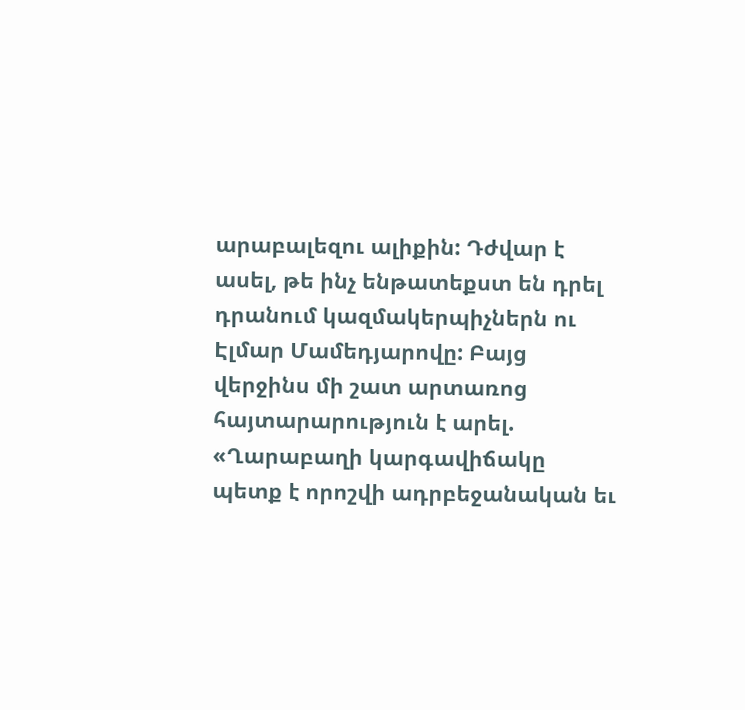արաբալեզու ալիքին: Դժվար է ասել, թե ինչ ենթատեքստ են դրել դրանում կազմակերպիչներն ու Էլմար Մամեդյարովը: Բայց վերջինս մի շատ արտառոց հայտարարություն է արել. «Ղարաբաղի կարգավիճակը պետք է որոշվի ադրբեջանական եւ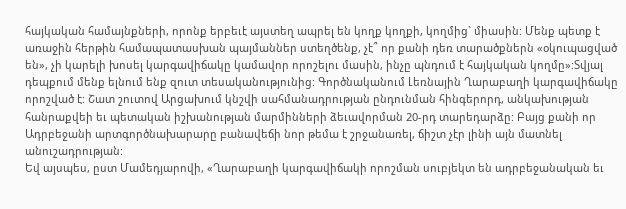հայկական համայնքների, որոնք երբեւէ այստեղ ապրել են կողք կողքի, կողմից` միասին: Մենք պետք է առաջին հերթին համապատասխան պայմաններ ստեղծենք, չէ՞ որ քանի դեռ տարածքներն «օկուպացված են», չի կարելի խոսել կարգավիճակը կամավոր որոշելու մասին, ինչը պնդում է հայկական կողմը»:Տվյալ դեպքում մենք ելնում ենք զուտ տեսականությունից: Գործնականում Լեռնային Ղարաբաղի կարգավիճակը որոշված է: Շատ շուտով Արցախում կնշվի սահմանադրության ընդունման հինգերորդ, անկախության հանրաքվեի եւ պետական իշխանության մարմինների ձեւավորման 20-րդ տարեդարձը: Բայց քանի որ Ադրբեջանի արտգործնախարարը բանավեճի նոր թեմա է շրջանառել, ճիշտ չէր լինի այն մատնել անուշադրության:
Եվ այսպես, ըստ Մամեդյարովի, «Ղարաբաղի կարգավիճակի որոշման սուբյեկտ են ադրբեջանական եւ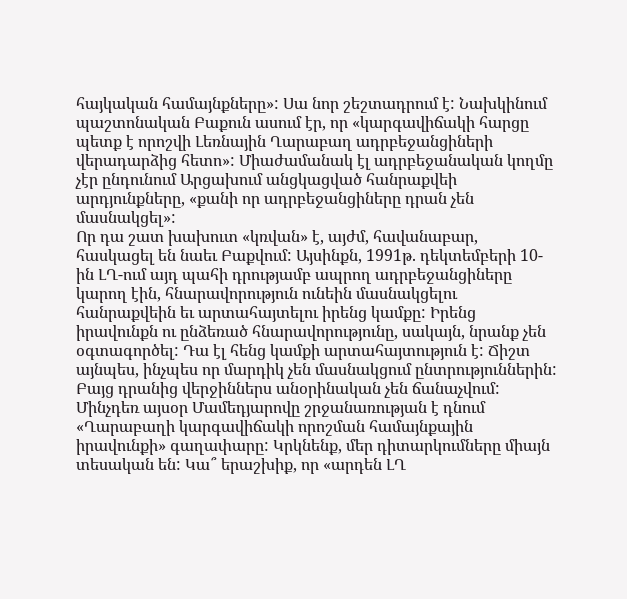հայկական համայնքները»: Սա նոր շեշտադրում է: Նախկինում պաշտոնական Բաքուն ասում էր, որ «կարգավիճակի հարցը պետք է որոշվի Լեռնային Ղարաբաղ ադրբեջանցիների վերադարձից հետո»: Միաժամանակ էլ ադրբեջանական կողմը չէր ընդունում Արցախում անցկացված հանրաքվեի արդյունքները, «քանի որ ադրբեջանցիները դրան չեն մասնակցել»:
Որ դա շատ խախուտ «կռվան» է, այժմ, հավանաբար, հասկացել են նաեւ Բաքվում: Այսինքն, 1991թ. դեկտեմբերի 10-ին ԼՂ-ում այդ պահի դրությամբ ապրող ադրբեջանցիները կարող էին, հնարավորություն ունեին մասնակցելու հանրաքվեին եւ արտահայտելու իրենց կամքը: Իրենց իրավունքն ու ընձեռած հնարավորությունը, սակայն, նրանք չեն օգտագործել: Դա էլ հենց կամքի արտահայտություն է: Ճիշտ այնպես, ինչպես որ մարդիկ չեն մասնակցում ընտրություններին: Բայց դրանից վերջիններս անօրինական չեն ճանաչվում:
Մինչդեռ այսօր Մամեդյարովը շրջանառության է դնում «Ղարաբաղի կարգավիճակի որոշման համայնքային իրավունքի» գաղափարը: Կրկնենք, մեր դիտարկումները միայն տեսական են: Կա՞ երաշխիք, որ «արդեն ԼՂ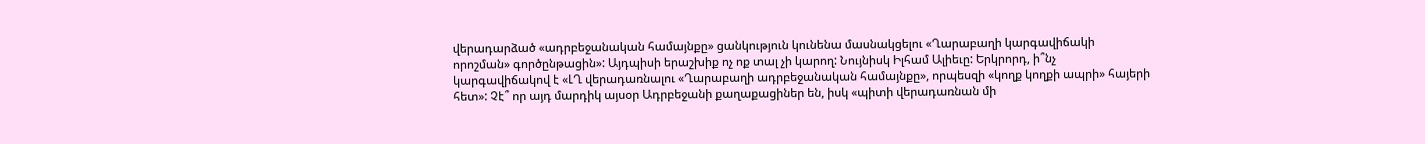վերադարձած «ադրբեջանական համայնքը» ցանկություն կունենա մասնակցելու «Ղարաբաղի կարգավիճակի որոշման» գործընթացին»: Այդպիսի երաշխիք ոչ ոք տալ չի կարող: Նույնիսկ Իլհամ Ալիեւը: Երկրորդ, ի՞նչ կարգավիճակով է «ԼՂ վերադառնալու «Ղարաբաղի ադրբեջանական համայնքը», որպեսզի «կողք կողքի ապրի» հայերի հետ»: Չէ՞ որ այդ մարդիկ այսօր Ադրբեջանի քաղաքացիներ են, իսկ «պիտի վերադառնան մի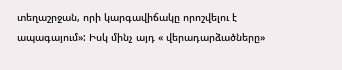տեղաշրջան, որի կարգավիճակը որոշվելու է ապագայում»: Իսկ մինչ այդ « վերադարձածները»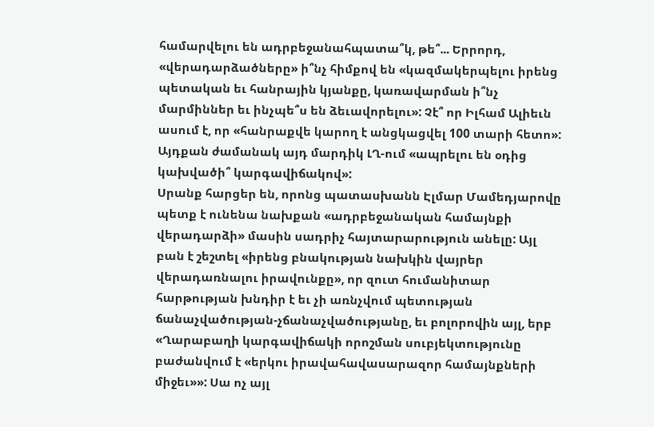համարվելու են ադրբեջանահպատա՞կ, թե՞... Երրորդ, «վերադարձածները» ի՞նչ հիմքով են «կազմակերպելու իրենց պետական եւ հանրային կյանքը, կառավարման ի՞նչ մարմիններ եւ ինչպե՞ս են ձեւավորելու»: Չէ՞ որ Իլհամ Ալիեւն ասում է, որ «հանրաքվե կարող է անցկացվել 100 տարի հետո»: Այդքան ժամանակ այդ մարդիկ ԼՂ-ում «ապրելու են օդից կախվածի՞ կարգավիճակով»:
Սրանք հարցեր են, որոնց պատասխանն Էլմար Մամեդյարովը պետք է ունենա նախքան «ադրբեջանական համայնքի վերադարձի» մասին սադրիչ հայտարարություն անելը: Այլ բան է շեշտել «իրենց բնակության նախկին վայրեր վերադառնալու իրավունքը», որ զուտ հումանիտար հարթության խնդիր է եւ չի առնչվում պետության ճանաչվածության-չճանաչվածությանը, եւ բոլորովին այլ, երբ «Ղարաբաղի կարգավիճակի որոշման սուբյեկտությունը բաժանվում է «երկու իրավահավասարազոր համայնքների միջեւ»»: Սա ոչ այլ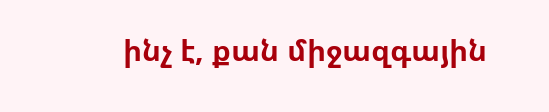ինչ է, քան միջազգային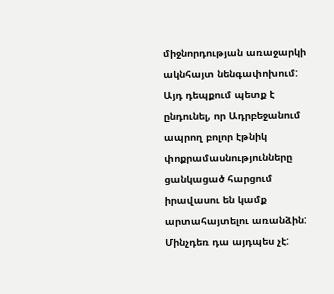միջնորդության առաջարկի ակնհայտ նենգափոխում:
Այդ դեպքում պետք է ընդունել, որ Ադրբեջանում ապրող բոլոր էթնիկ փոքրամասնությունները ցանկացած հարցում իրավասու են կամք արտահայտելու առանձին: Մինչդեռ դա այդպես չէ: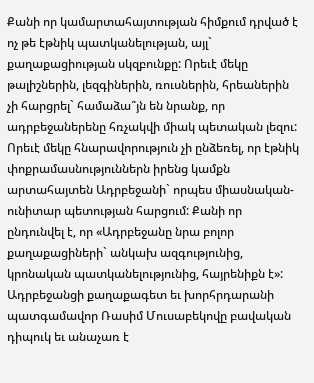Քանի որ կամարտահայտության հիմքում դրված է ոչ թե էթնիկ պատկանելության, այլ` քաղաքացիության սկզբունքը: Որեւէ մեկը թալիշներին, լեզգիներին, ռուսներին, հրեաներին չի հարցրել` համաձա՞յն են նրանք, որ ադրբեջաներենը հռչակվի միակ պետական լեզու: Որեւէ մեկը հնարավորություն չի ընձեռել, որ էթնիկ փոքրամասնություններն իրենց կամքն արտահայտեն Ադրբեջանի` որպես միասնական-ունիտար պետության հարցում: Քանի որ ընդունվել է, որ «Ադրբեջանը նրա բոլոր քաղաքացիների` անկախ ազգությունից, կրոնական պատկանելությունից, հայրենիքն է»:
Ադրբեջանցի քաղաքագետ եւ խորհրդարանի պատգամավոր Ռասիմ Մուսաբեկովը բավական դիպուկ եւ անաչառ է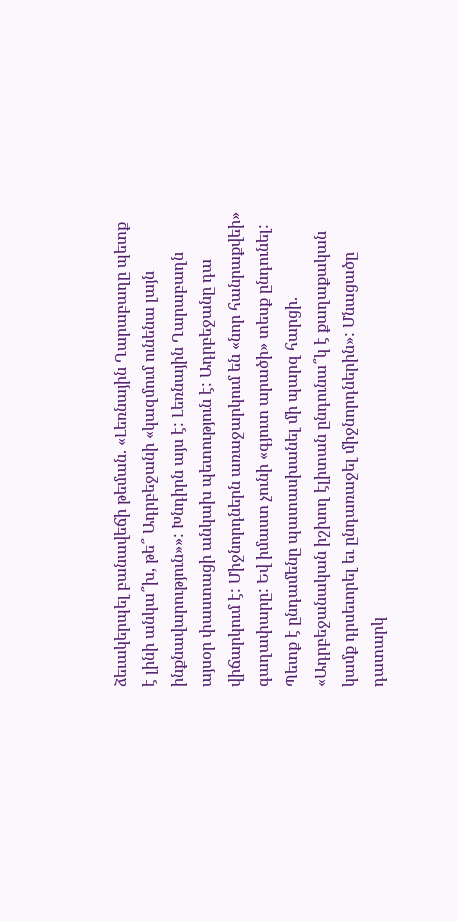ձեւակերպել բանավեճի թեման. «Լեռնային Ղարաբաղը պետք է լինի անկա՞խ, թե՞ Ադրբեջանի «կազմում ունենա լայն ինքնավարություն»»: Խնդիրն այս է: Լեռնային Ղարաբաղն այսօր փաստացի անկախ պետություն է: Ադրբեջանը դա վիճարկում է: Միջնորդներն առաջարկում են «նոր հանրաքվեի» գաղափարը: Եվ իմաստ չունի «գյուտ արածի» տեսք ընդունել: Պետք է ընդամենը պատասխանել մի պարզ հարցի. «Ադրբեջանական իշխող էլիտան ընդունա՞կ է քաղաքական կամք դրսեւորել եւ ընդառաջել միջնորդներին»: Մնացածը դատարկ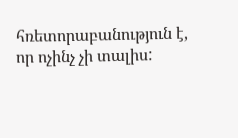հռետորաբանություն է, որ ոչինչ չի տալիս: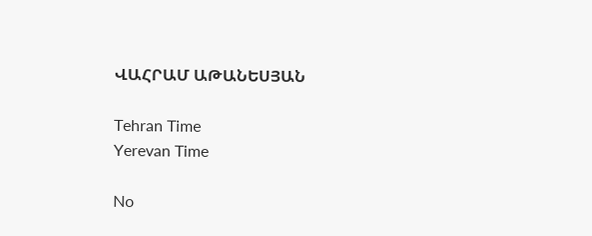ՎԱՀՐԱՄ ԱԹԱՆԵՍՅԱՆ

Tehran Time
Yerevan Time

No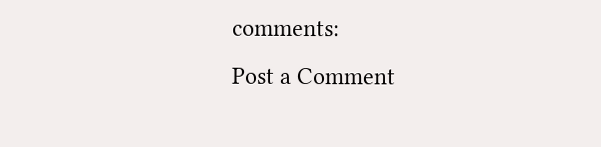comments:
Post a Comment